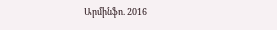Արմինֆո. 2016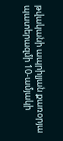թվականի ապրիլյան քառօրյա պատերազմի 10-ամյակի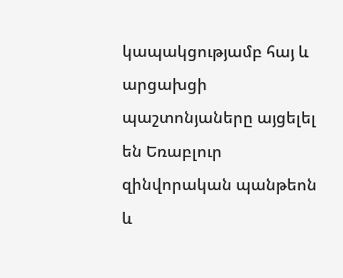կապակցությամբ հայ և արցախցի պաշտոնյաները այցելել են Եռաբլուր զինվորական պանթեոն և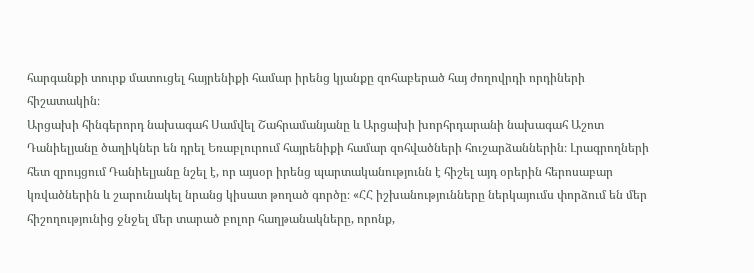հարգանքի տուրք մատուցել հայրենիքի համար իրենց կյանքը զոհաբերած հայ ժողովրդի որդիների հիշատակին։
Արցախի հինգերորդ նախագահ Սամվել Շահրամանյանը և Արցախի խորհրդարանի նախագահ Աշոտ Դանիելյանը ծաղիկներ են դրել Եռաբլուրում հայրենիքի համար զոհվածների հուշարձաններին։ Լրագրողների հետ զրույցում Դանիելյանը նշել է, որ այսօր իրենց պարտականությունն է հիշել այդ օրերին հերոսաբար կռվածներին և շարունակել նրանց կիսատ թողած գործը։ «ՀՀ իշխանությունները ներկայումս փորձում են մեր հիշողությունից ջնջել մեր տարած բոլոր հաղթանակները, որոնք,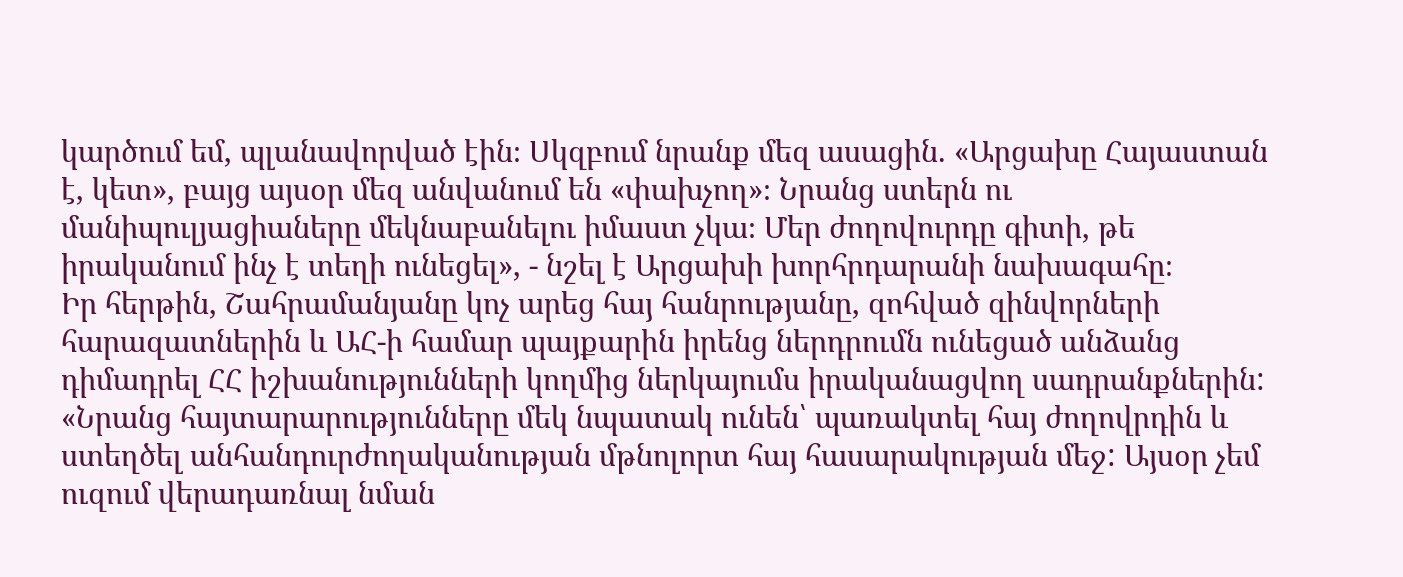կարծում եմ, պլանավորված էին։ Սկզբում նրանք մեզ ասացին. «Արցախը Հայաստան է, կետ», բայց այսօր մեզ անվանում են «փախչող»։ Նրանց ստերն ու մանիպուլյացիաները մեկնաբանելու իմաստ չկա։ Մեր ժողովուրդը գիտի, թե իրականում ինչ է տեղի ունեցել», - նշել է Արցախի խորհրդարանի նախագահը։
Իր հերթին, Շահրամանյանը կոչ արեց հայ հանրությանը, զոհված զինվորների հարազատներին և ԱՀ-ի համար պայքարին իրենց ներդրումն ունեցած անձանց դիմադրել ՀՀ իշխանությունների կողմից ներկայումս իրականացվող սադրանքներին: «Նրանց հայտարարությունները մեկ նպատակ ունեն՝ պառակտել հայ ժողովրդին և ստեղծել անհանդուրժողականության մթնոլորտ հայ հասարակության մեջ: Այսօր չեմ ուզում վերադառնալ նման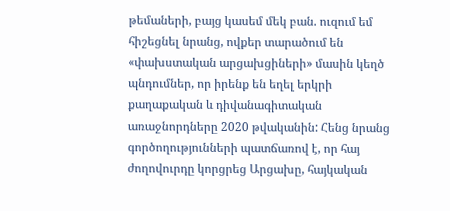թեմաների, բայց կասեմ մեկ բան. ուզում եմ հիշեցնել նրանց, ովքեր տարածում են «փախստական արցախցիների» մասին կեղծ պնդումներ, որ իրենք են եղել երկրի քաղաքական և դիվանագիտական առաջնորդները 2020 թվականին: Հենց նրանց գործողությունների պատճառով է, որ հայ ժողովուրդը կորցրեց Արցախը, հայկական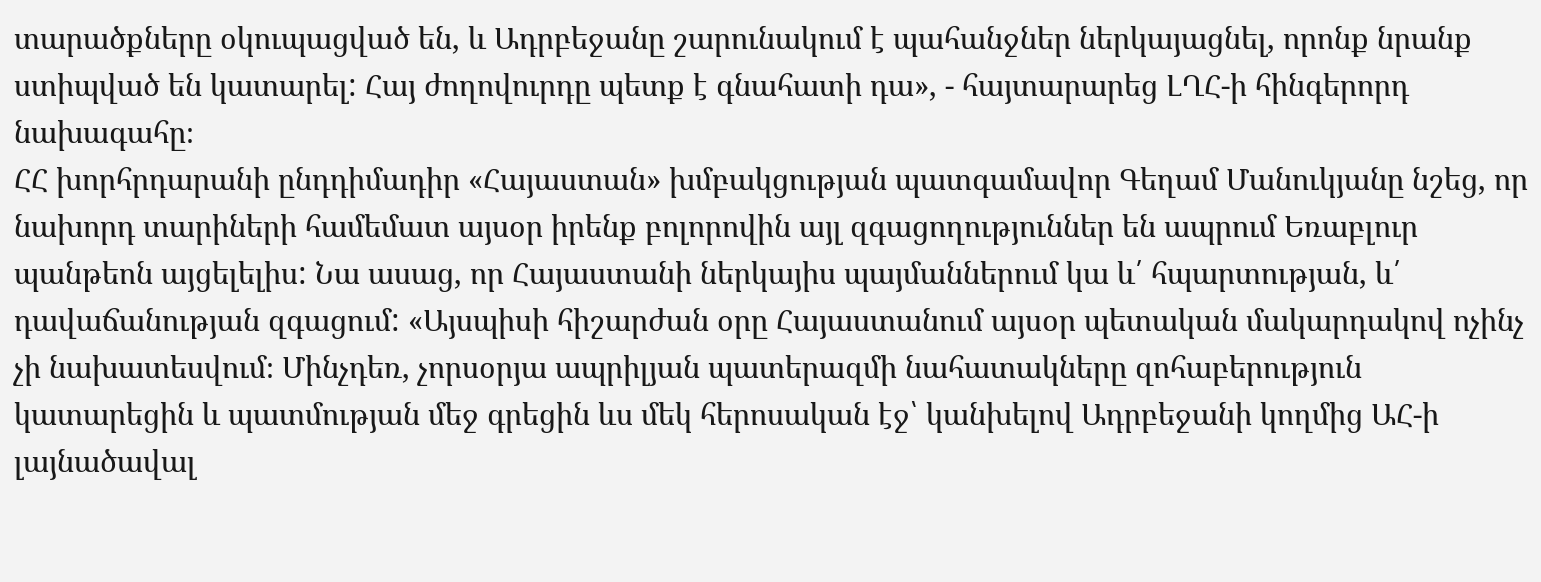տարածքները օկուպացված են, և Ադրբեջանը շարունակում է պահանջներ ներկայացնել, որոնք նրանք ստիպված են կատարել: Հայ ժողովուրդը պետք է գնահատի դա», - հայտարարեց ԼՂՀ-ի հինգերորդ նախագահը։
ՀՀ խորհրդարանի ընդդիմադիր «Հայաստան» խմբակցության պատգամավոր Գեղամ Մանուկյանը նշեց, որ նախորդ տարիների համեմատ այսօր իրենք բոլորովին այլ զգացողություններ են ապրում Եռաբլուր պանթեոն այցելելիս: Նա ասաց, որ Հայաստանի ներկայիս պայմաններում կա և՛ հպարտության, և՛ դավաճանության զգացում: «Այսպիսի հիշարժան օրը Հայաստանում այսօր պետական մակարդակով ոչինչ չի նախատեսվում։ Մինչդեռ, չորսօրյա ապրիլյան պատերազմի նահատակները զոհաբերություն կատարեցին և պատմության մեջ գրեցին ևս մեկ հերոսական էջ՝ կանխելով Ադրբեջանի կողմից ԱՀ-ի լայնածավալ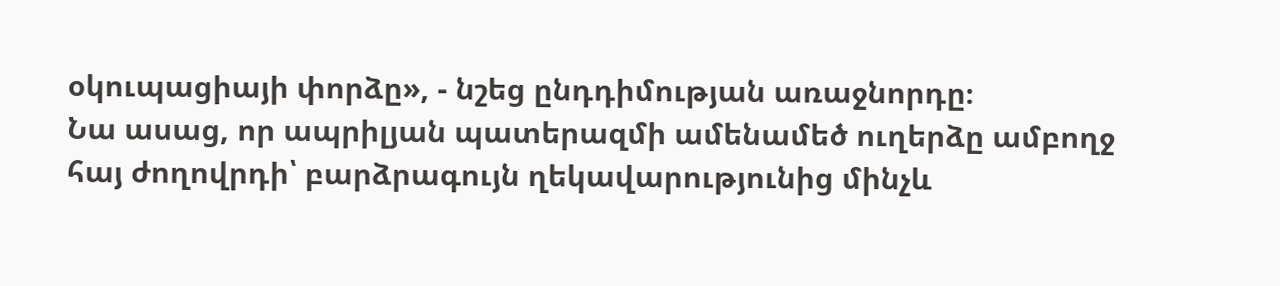օկուպացիայի փորձը», - նշեց ընդդիմության առաջնորդը։
Նա ասաց, որ ապրիլյան պատերազմի ամենամեծ ուղերձը ամբողջ հայ ժողովրդի՝ բարձրագույն ղեկավարությունից մինչև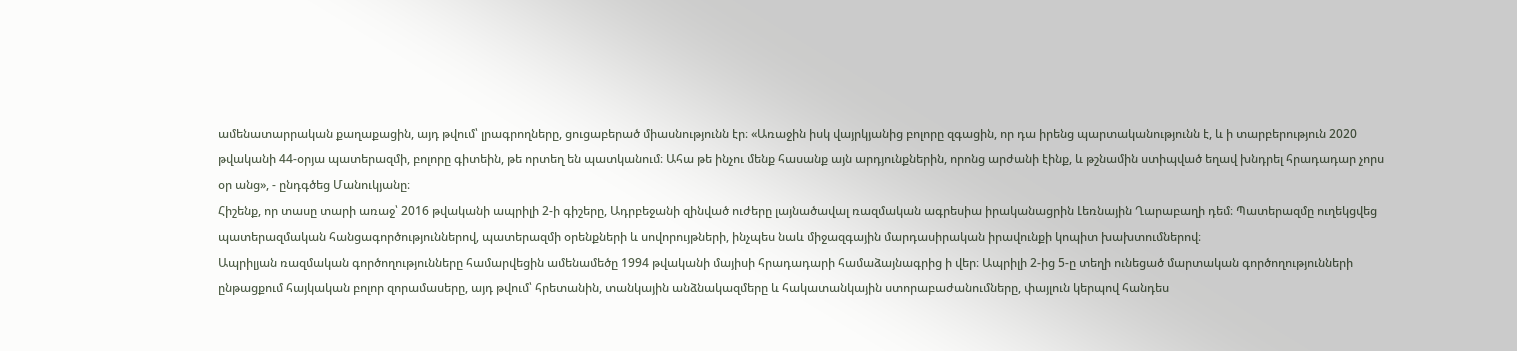ամենատարրական քաղաքացին, այդ թվում՝ լրագրողները, ցուցաբերած միասնությունն էր։ «Առաջին իսկ վայրկյանից բոլորը զգացին, որ դա իրենց պարտականությունն է, և ի տարբերություն 2020 թվականի 44-օրյա պատերազմի, բոլորը գիտեին, թե որտեղ են պատկանում։ Ահա թե ինչու մենք հասանք այն արդյունքներին, որոնց արժանի էինք, և թշնամին ստիպված եղավ խնդրել հրադադար չորս օր անց», - ընդգծեց Մանուկյանը։
Հիշենք, որ տասը տարի առաջ՝ 2016 թվականի ապրիլի 2-ի գիշերը, Ադրբեջանի զինված ուժերը լայնածավալ ռազմական ագրեսիա իրականացրին Լեռնային Ղարաբաղի դեմ։ Պատերազմը ուղեկցվեց պատերազմական հանցագործություններով, պատերազմի օրենքների և սովորույթների, ինչպես նաև միջազգային մարդասիրական իրավունքի կոպիտ խախտումներով։
Ապրիլյան ռազմական գործողությունները համարվեցին ամենամեծը 1994 թվականի մայիսի հրադադարի համաձայնագրից ի վեր։ Ապրիլի 2-ից 5-ը տեղի ունեցած մարտական գործողությունների ընթացքում հայկական բոլոր զորամասերը, այդ թվում՝ հրետանին, տանկային անձնակազմերը և հակատանկային ստորաբաժանումները, փայլուն կերպով հանդես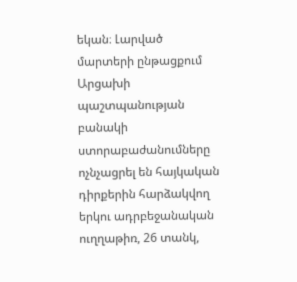եկան։ Լարված մարտերի ընթացքում Արցախի պաշտպանության բանակի ստորաբաժանումները ոչնչացրել են հայկական դիրքերին հարձակվող երկու ադրբեջանական ուղղաթիռ, 26 տանկ,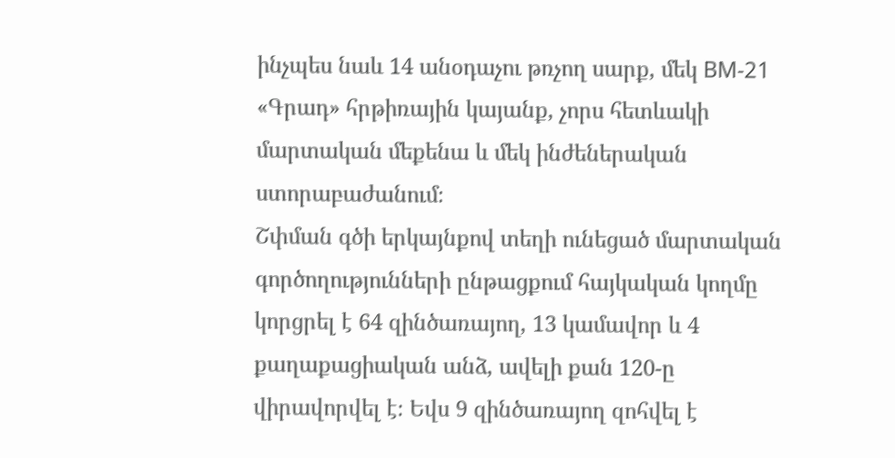ինչպես նաև 14 անօդաչու թռչող սարք, մեկ BM-21 «Գրադ» հրթիռային կայանք, չորս հետևակի մարտական մեքենա և մեկ ինժեներական ստորաբաժանում։
Շփման գծի երկայնքով տեղի ունեցած մարտական գործողությունների ընթացքում հայկական կողմը կորցրել է 64 զինծառայող, 13 կամավոր և 4 քաղաքացիական անձ, ավելի քան 120-ը վիրավորվել է։ Եվս 9 զինծառայող զոհվել է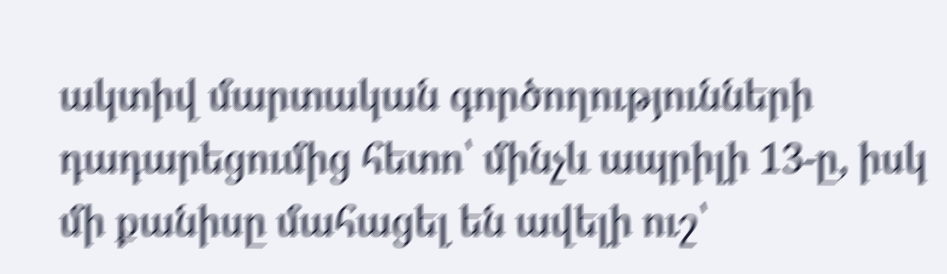ակտիվ մարտական գործողությունների դադարեցումից հետո՝ մինչև ապրիլի 13-ը, իսկ մի քանիսը մահացել են ավելի ուշ՝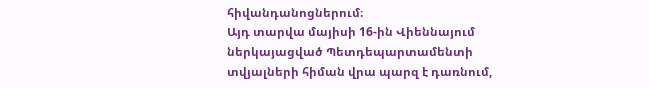հիվանդանոցներում։
Այդ տարվա մայիսի 16-ին Վիեննայում ներկայացված Պետդեպարտամենտի տվյալների հիման վրա պարզ է դառնում,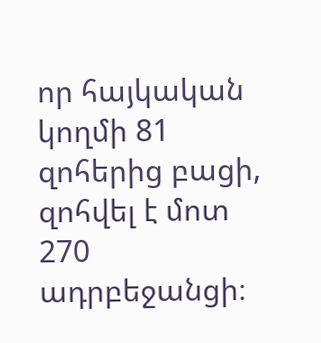որ հայկական կողմի 81 զոհերից բացի, զոհվել է մոտ 270 ադրբեջանցի։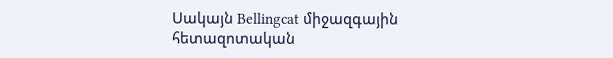Սակայն Bellingcat միջազգային հետազոտական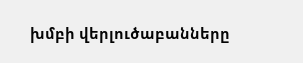խմբի վերլուծաբանները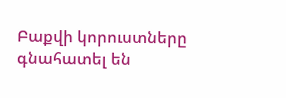Բաքվի կորուստները գնահատել են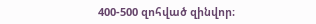400-500 զոհված զինվոր։